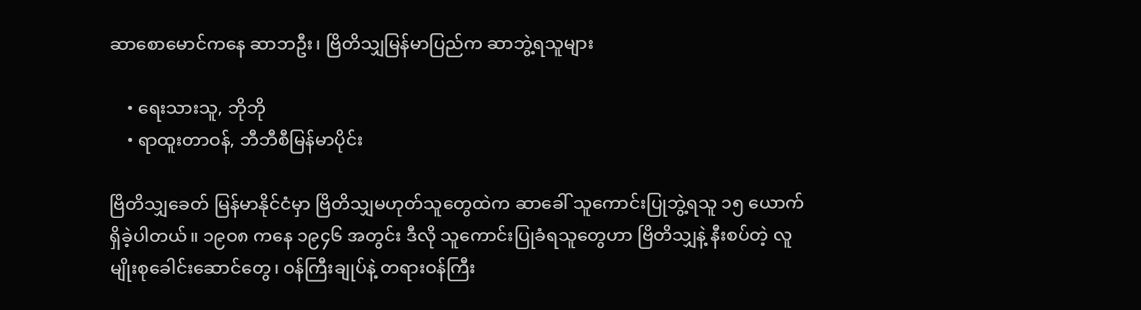ဆာစောမောင်ကနေ ဆာဘဦး၊ ဗြိတိသျှမြန်မာပြည်က ဆာဘွဲ့ရသူများ

    • ရေးသားသူ, ဘိုဘို
    • ရာထူးတာဝန်, ဘီဘီစီမြန်မာပိုင်း

ဗြိတိသျှခေတ် မြန်မာနိုင်ငံမှာ ဗြိတိသျှမဟုတ်သူတွေထဲက ဆာခေါ် သူကောင်းပြုဘွဲ့ရသူ ၁၅ ယောက် ရှိခဲ့ပါတယ်။ ၁၉ဝ၈ ကနေ ၁၉၄၆ အတွင်း ဒီလို သူကောင်းပြုခံရသူတွေဟာ ဗြိတိသျှနဲ့ နီးစပ်တဲ့ လူမျိုးစုခေါင်းဆောင်တွေ၊ ဝန်ကြီးချုပ်နဲ့ တရားဝန်ကြီး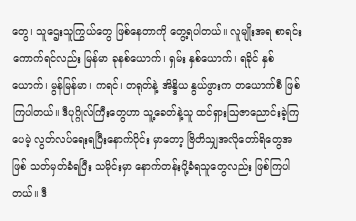တွေ၊ သူဌေးသူကြွယ်တွေ ဖြစ်နေတာကို တွေ့ရပါတယ်။ လူမျိုးအရ စာရင်းကောက်ရင်လည်း မြန်မာ ခုနစ်ယောက်၊ ရှမ်း နှစ်ယောက်၊ ရခိုင် နှစ်ယောက်၊ မွန်မြန်မာ၊ ကရင်၊ တရုတ်နဲ့ အိန္ဒိယ နွယ်ဖွားက တယောက်စီ ဖြစ်ကြပါတယ်။ ဒီပုဂ္ဂိုလ်ကြီးတွေဟာ သူ့ခေတ်နဲ့သူ ထင်ရှားသြဇာညောင်းခဲ့ကြပေမဲ့ လွတ်လပ်ရေးရပြီးနောက်ပိုင်း မှာတော့ ဗြိတိသျှအလိုတော်ရိတွေအဖြစ် သတ်မှတ်ခံရပြီး သမိုင်းမှာ နောက်တန်းပို့ခံရသူတွေလည်း ဖြစ်ကြပါတယ်။ ဒီ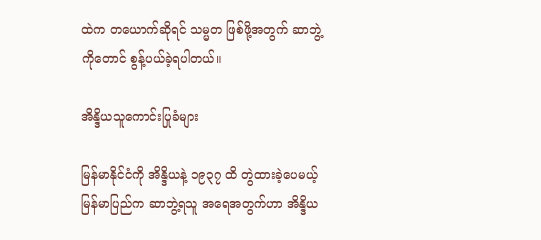ထဲက တယောက်ဆိုရင် သမ္မတ ဖြစ်ဖို့အတွက် ဆာဘွဲ့ကိုတောင် စွန့်ပယ်ခဲ့ရပါတယ်။

အိန္ဒိယသူကောင်းပြုခံများ

မြန်မာနိုင်ငံကို အိန္ဒိယနဲ့ ၁၉၃၇ ထိ တွဲထားခဲ့ပေမယ့် မြန်မာပြည်က ဆာဘွဲ့ရသူ အရေအတွက်ဟာ အိန္ဒိယ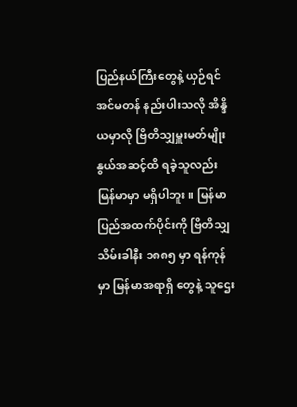ပြည်နယ်ကြီးတွေနဲ့ ယှဉ်ရင် အင်မတန် နည်းပါးသလို အိန္ဒိယမှာလို ဗြိတိသျှမှူးမတ်မျိုးနွယ်အဆင့်ထိ ရခဲ့သူလည်း မြန်မာမှာ မရှိပါဘူး။ မြန်မာပြည်အထက်ပိုင်းကို ဗြိတိသျှသိမ်းခါနီး ၁၈၈၅ မှာ ရန်ကုန်မှာ မြန်မာအရာရှိ တွေနဲ့ သူဌေး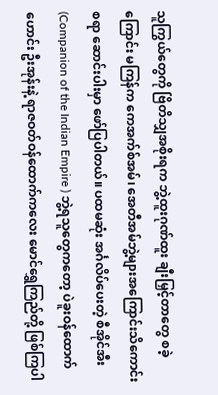သူကြွယ်တွေကို ဗြိတိသျှအစိုးရက ဘွဲ့ထူးဂုဏ်ထူး ချီးမြှင့်တာတွေ စခဲ့ကြောင်း မကြန်က ကေအက်စ်အမ်၊ အေတီအမ်ဘွဲ့များအကြောင်းသိကောင်းစရာ ဆောင်းပါးမှာ ဖော်ပြပါတယ်။ ပထမဆုံး အင်္ဂလိပ်ပေးတဲ့ စီအိုင်အီး(Companion of the Indian Empire ) ဘွဲ့ရသူတွေကတော့ ပဲခူးဝန်ထောက်ဟောင်း ဦးအုန်းနဲ့ ရာဇဝတ်ဝန်ထောက်ကလေး မောင်ရွှေကြည်တို့ ဖြစ်ကြပါ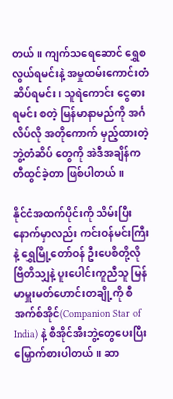တယ်။ ကျက်သရေဆောင် ရွှေစလွယ်ရမင်းနဲ့ အမှုထမ်းကောင်းတံဆိပ်ရမင်း၊ သူရဲကောင်း ငွေဓားရမင်း စတဲ့ မြန်မာနာမည်ကို အင်္ဂလိပ်လို အတိုကောက် မှည့်ထားတဲ့ ဘွဲ့တံဆိပ် တွေကို အဲဒီအချိန်က တီထွင်ခဲ့တာ ဖြစ်ပါတယ်။

နိုင်ငံအထက်ပိုင်းကို သိမ်းပြီးနောက်မှာလည်း ကင်းဝန်မင်းကြီးနဲ့ ရွှေမြို့တော်ဝန် ဦးပေစိတို့လို ဗြိတိသျှနဲ့ ပူးပေါင်းကူညီသူ မြန်မာမှူးမတ်ဟောင်းတချို့ကို စီအက်စ်အိုင်(Companion Star of India) နဲ့ စီအိုင်အီးဘွဲ့တွေပေးပြီး မြှောက်စားပါတယ်။ ဆာ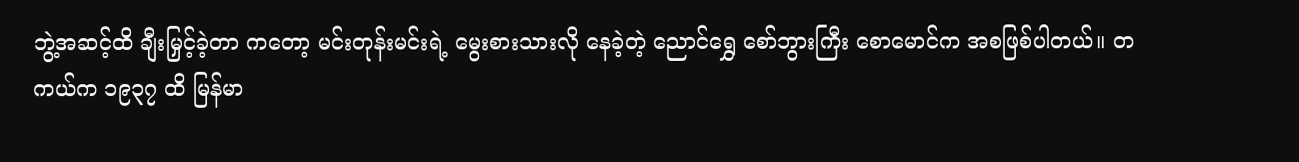ဘွဲ့အဆင့်ထိ ချီးမြှင့်ခဲ့တာ ကတော့ မင်းတုန်းမင်းရဲ့ မွေးစားသားလို နေခဲ့တဲ့ ညောင်ရွှေ စော်ဘွားကြီး စောမောင်က အစဖြစ်ပါတယ်။ တကယ်က ၁၉၃၇ ထိ မြန်မာ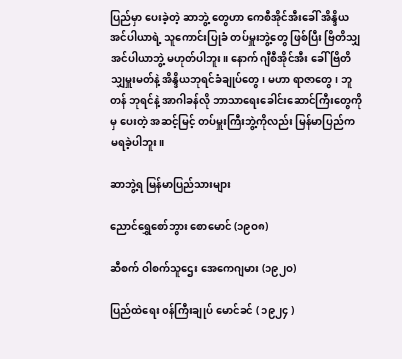ပြည်မှာ ပေးခဲ့တဲ့ ဆာဘွဲ့ တွေဟာ ကေစီအိုင်အီးခေါ် အိန္ဒိယအင်ပါယာရဲ့ သူကောင်းပြုခံ တပ်မှူးဘွဲ့တွေ ဖြစ်ပြီး ဗြိတိသျှအင်ပါယာဘွဲ့ မဟုတ်ပါဘူး။ နောက် ဂျီစီအိုင်အီး ခေါ် ဗြိတိသျှမှူးမတ်နဲ့ အိန္ဒိယဘုရင်ခံချုပ်တွေ၊ မဟာ ရာဇာတွေ၊ ဘူတန် ဘုရင်နဲ့ အာဂါခန်လို ဘာသာရေးခေါင်းဆောင်ကြီးတွေကိုမှ ပေးတဲ့ အဆင့်မြင့် တပ်မှူးကြီးဘွဲ့ကိုလည်း မြန်မာပြည်က မရခဲ့ပါဘူး။

ဆာဘွဲ့ရ မြန်မာပြည်သားများ

ညောင်ရွှေစော်ဘွား စောမောင် (၁၉ဝ၈)

ဆီစက် ဝါစက်သူဌေး အေကေဂျမား (၁၉၂ဝ)

ပြည်ထဲရေး ၀န်ကြီးချုပ် မောင်ခင် ( ၁၉၂၄ )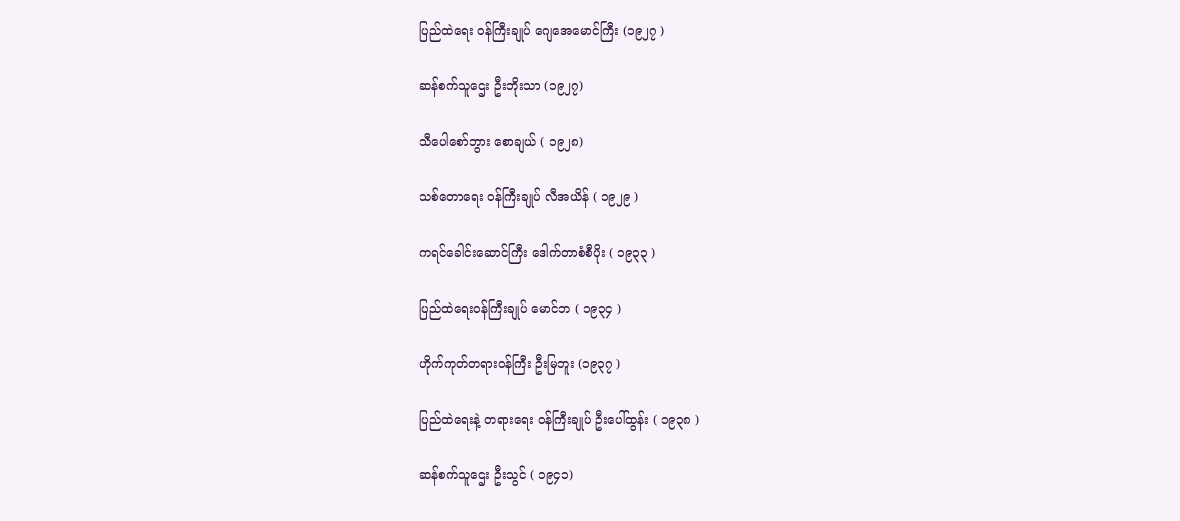ပြည်ထဲရေး ဝန်ကြီးချုပ် ဂျေအေမောင်ကြီး (၁၉၂၇ )

ဆန်စက်သူဌေး ဦးဘိုးသာ (၁၉၂၇)

သီပေါစော်ဘွား စောချယ် ( ၁၉၂၈)

သစ်တောရေး ဝန်ကြီးချုပ် လီအယိန် ( ၁၉၂၉ )

ကရင်ခေါင်းဆောင်ကြီး ဒေါက်တာစံစီပိုး ( ၁၉၃၃ )

ပြည်ထဲရေးဝန်ကြီးချုပ် မောင်ဘ ( ၁၉၃၄ )

ဟိုက်ကုတ်တရားဝန်ကြီး ဦးမြဘူး (၁၉၃၇ )

ပြည်ထဲရေးနဲ့ တရားရေး ဝန်ကြီးချုပ် ဦးပေါ်ထွန်း ( ၁၉၃၈ )

ဆန်စက်သူဌေး ဦးသွင် ( ၁၉၄၁)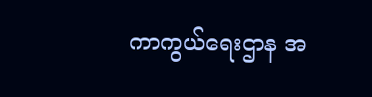ကာကွယ်ရေးဌာန အ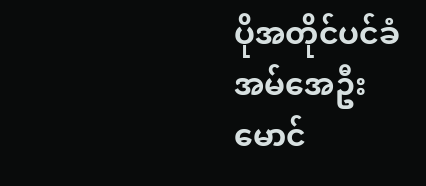ပိုအတိုင်ပင်ခံ အမ်အေဦးမောင်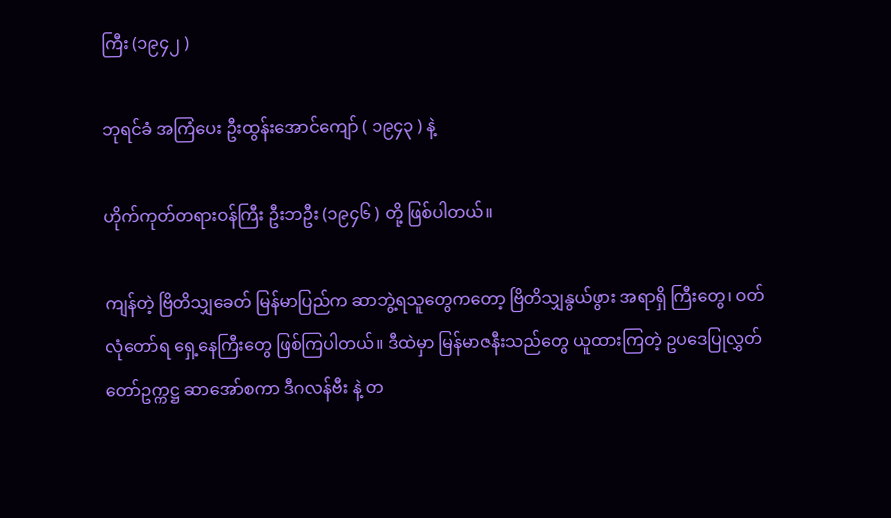ကြီး (၁၉၄၂ )

ဘုရင်ခံ အကြံပေး ဦးထွန်းအောင်ကျော် ( ၁၉၄၃ ) နဲ့

ဟိုက်ကုတ်တရားဝန်ကြီး ဦးဘဦး (၁၉၄၆ ) တို့ ဖြစ်ပါတယ်။

ကျန်တဲ့ ဗြိတိသျှခေတ် မြန်မာပြည်က ဆာဘွဲ့ရသူတွေကတော့ ဗြိတိသျှနွယ်ဖွား အရာရှိ ကြီးတွေ၊ ဝတ်လုံတော်ရ ရှေ့နေကြီးတွေ ဖြစ်ကြပါတယ်။ ဒီထဲမှာ မြန်မာဇနီးသည်တွေ ယူထားကြတဲ့ ဥပဒေပြုလွှတ်တော်ဥက္ကဋ္ဌ ဆာအော်စကာ ဒီဂလန်ဗီး နဲ့ တ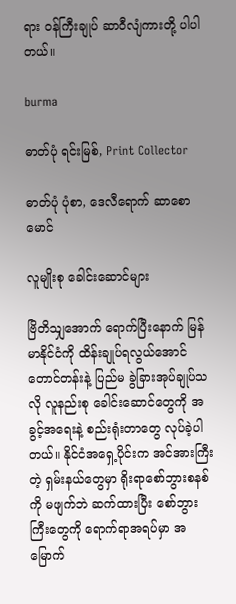ရား ဝန်ကြီးချုပ် ဆာဝီလျံကားတို့ ပါပါတယ်။

burma

ဓာတ်ပုံ ရင်းမြစ်, Print Collector

ဓာတ်ပုံ ပုံစာ, ဒေလီရောက် ဆာစောမောင်

လူမျိုးစု ခေါင်းဆောင်များ

ဗြိတိသျှအောက် ရောက်ပြီးနောက် မြန်မာနိုင်ငံကို ထိန်းချုပ်ရလွယ်အောင် တောင်တန်းနဲ့ ပြည်မ ခွဲခြားအုပ်ချုပ်သလို လူနည်းစု ခေါင်းဆောင်တွေကို အခွင့်အရေးနဲ့ စည်းရုံးတာတွေ လုပ်ခဲ့ပါတယ်။ နိုင်ငံအရှေ့ပိုင်းက အင်အားကြီးတဲ့ ရှမ်းနယ်တွေမှာ ရိုးရာစော်ဘွားစနစ်ကို မဖျက်ဘဲ ဆက်ထားပြီး စော်ဘွားကြီးတွေကို ရောက်ရာအရပ်မှာ အမြောက်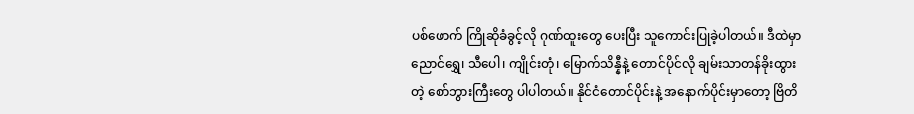ပစ်ဖောက် ကြိုဆိုခံခွင့်လို ဂုဏ်ထူးတွေ ပေးပြီး သူကောင်းပြုခဲ့ပါတယ်။ ဒီထဲမှာ ညောင်ရွှေ၊ သီပေါ၊ ကျိုင်းတုံ၊ မြောက်သိန္နီနဲ့ တောင်ပိုင်လို ချမ်းသာတန်ခိုးထွားတဲ့ စော်ဘွားကြီးတွေ ပါပါတယ်။ နိုင်ငံတောင်ပိုင်းနဲ့ အနောက်ပိုင်းမှာတော့ ဗြိတိ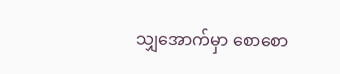သျှအောက်မှာ စောစော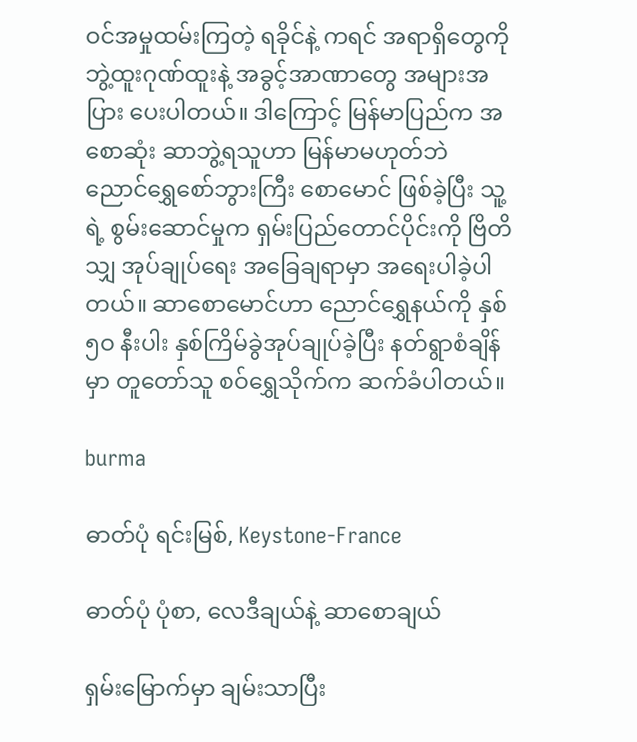ဝင်အမှုထမ်းကြတဲ့ ရခိုင်နဲ့ ကရင် အရာရှိတွေကို ဘွဲ့ထူးဂုဏ်ထူးနဲ့ အခွင့်အာဏာတွေ အများအပြား ပေးပါတယ်။ ဒါကြောင့် မြန်မာပြည်က အစောဆုံး ဆာဘွဲ့ရသူဟာ မြန်မာမဟုတ်ဘဲ ညောင်ရွှေစော်ဘွားကြီး စောမောင် ဖြစ်ခဲ့ပြီး သူ့ရဲ့ စွမ်းဆောင်မှုက ရှမ်းပြည်တောင်ပိုင်းကို ဗြိတိသျှ အုပ်ချုပ်ရေး အခြေချရာမှာ အရေးပါခဲ့ပါတယ်။ ဆာစောမောင်ဟာ ညောင်ရွှေနယ်ကို နှစ် ၅ဝ နီးပါး နှစ်ကြိမ်ခွဲအုပ်ချုပ်ခဲ့ပြီး နတ်ရွာစံချိန်မှာ တူတော်သူ စဝ်ရွှေသိုက်က ဆက်ခံပါတယ်။

burma

ဓာတ်ပုံ ရင်းမြစ်, Keystone-France

ဓာတ်ပုံ ပုံစာ, လေဒီချယ်နဲ့ ဆာစောချယ်

ရှမ်းမြောက်မှာ ချမ်းသာပြီး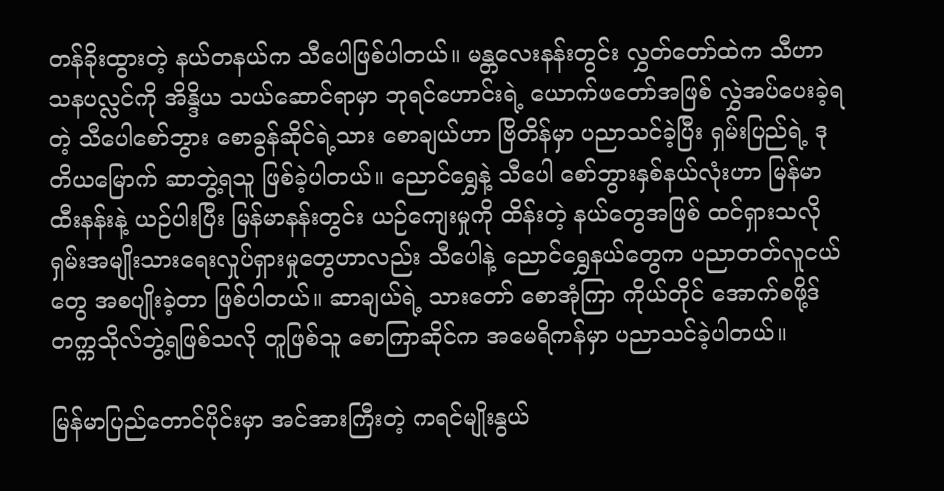တန်ခိုးထွားတဲ့ နယ်တနယ်က သီပေါဖြစ်ပါတယ်။ မန္တလေးနန်းတွင်း လွှတ်တော်ထဲက သီဟာသနပလ္လင်ကို အိန္ဒိယ သယ်ဆောင်ရာမှာ ဘုရင်ဟောင်းရဲ့ ယောက်ဖတော်အဖြစ် လွှဲအပ်ပေးခဲ့ရတဲ့ သီပေါစော်ဘွား စောခွန်ဆိုင်ရဲ့သား စောချယ်ဟာ ဗြိတိန်မှာ ပညာသင်ခဲ့ပြီး ရှမ်းပြည်ရဲ့ ဒုတိယမြောက် ဆာဘွဲ့ရသူ ဖြစ်ခဲ့ပါတယ်။ ညောင်ရွှေနဲ့ သီပေါ စော်ဘွားနှစ်နယ်လုံးဟာ မြန်မာထီးနန်းနဲ့ ယဉ်ပါးပြီး မြန်မာနန်းတွင်း ယဉ်ကျေးမှုကို ထိန်းတဲ့ နယ်တွေအဖြစ် ထင်ရှားသလို ရှမ်းအမျိုးသားရေးလှုပ်ရှားမှုတွေဟာလည်း သီပေါနဲ့ ညောင်ရွှေနယ်တွေက ပညာတတ်လူငယ်တွေ အစပျိုးခဲ့တာ ဖြစ်ပါတယ်။ ဆာချယ်ရဲ့ သားတော် စောအုံကြာ ကိုယ်တိုင် အောက်စဖို့ဒ်တက္ကသိုလ်ဘွဲ့ရဖြစ်သလို တူဖြစ်သူ စောကြာဆိုင်က အမေရိကန်မှာ ပညာသင်ခဲ့ပါတယ်။

မြန်မာပြည်တောင်ပိုင်းမှာ အင်အားကြီးတဲ့ ကရင်မျိုးနွယ်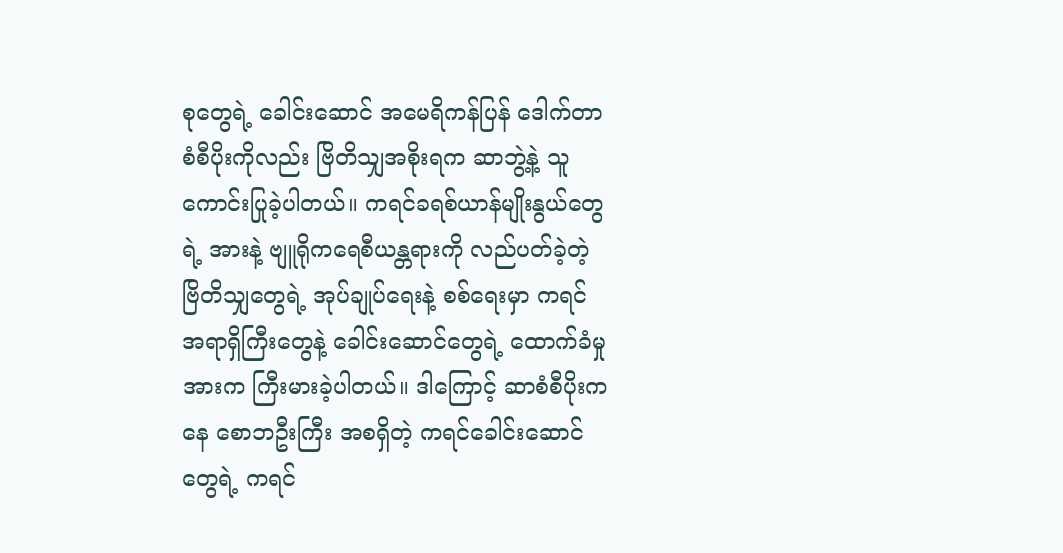စုတွေရဲ့ ခေါင်းဆောင် အမေရိကန်ပြန် ဒေါက်တာစံစီပိုးကိုလည်း ဗြိတိသျှအစိုးရက ဆာဘွဲ့နဲ့ သူကောင်းပြုခဲ့ပါတယ်။ ကရင်ခရစ်ယာန်မျိုးနွယ်တွေရဲ့ အားနဲ့ ဗျူရိုကရေစီယန္တရားကို လည်ပတ်ခဲ့တဲ့ ဗြိတိသျှတွေရဲ့ အုပ်ချုပ်ရေးနဲ့ စစ်ရေးမှာ ကရင် အရာရှိကြီးတွေနဲ့ ခေါင်းဆောင်တွေရဲ့ ထောက်ခံမှုအားက ကြီးမားခဲ့ပါတယ်။ ဒါကြောင့် ဆာစံစီပိုးကနေ စောဘဦးကြီး အစရှိတဲ့ ကရင်ခေါင်းဆောင်တွေရဲ့ ကရင်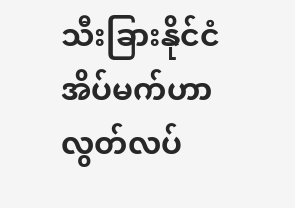သီးခြားနိုင်ငံအိပ်မက်ဟာ လွတ်လပ်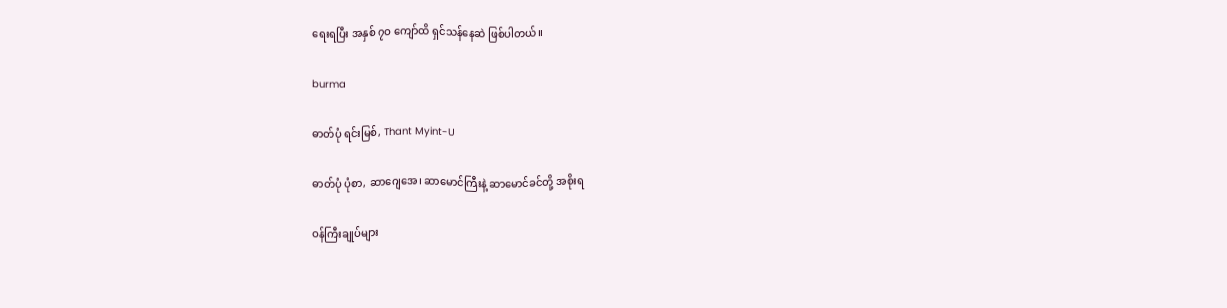ရေးရပြီး အနှစ် ၇ဝ ကျော်ထိ ရှင်သန်နေဆဲ ဖြစ်ပါတယ်။

burma

ဓာတ်ပုံ ရင်းမြစ်, Thant Myint-U

ဓာတ်ပုံ ပုံစာ, ဆာဂျေအေ၊ ဆာမောင်ကြီးနဲ့ ဆာမောင်ခင်တို့ အစိုးရ

ဝန်ကြီးချုပ်များ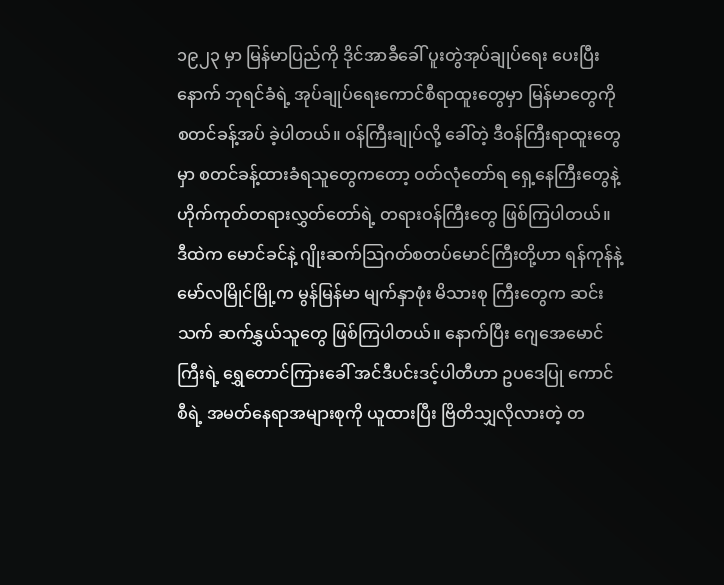၁၉၂၃ မှာ မြန်မာပြည်ကို ဒိုင်အာခီခေါ် ပူးတွဲအုပ်ချုပ်ရေး ပေးပြီးနောက် ဘုရင်ခံရဲ့ အုပ်ချုပ်ရေးကောင်စီရာထူးတွေမှာ မြန်မာတွေကို စတင်ခန့်အပ် ခဲ့ပါတယ်။ ဝန်ကြီးချုပ်လို့ ခေါ်တဲ့ ဒီဝန်ကြီးရာထူးတွေမှာ စတင်ခန့်ထားခံရသူတွေကတော့ ဝတ်လုံတော်ရ ရှေ့နေကြီးတွေနဲ့ ဟိုက်ကုတ်တရားလွှတ်တော်ရဲ့ တရားဝန်ကြီးတွေ ဖြစ်ကြပါတယ်။ ဒီထဲက မောင်ခင်နဲ့ ဂျိုးဆက်သြဂတ်စတပ်မောင်ကြီးတို့ဟာ ရန်ကုန်နဲ့ မော်လမြိုင်မြို့က မွန်မြန်မာ မျက်နှာဖုံး မိသားစု ကြီးတွေက ဆင်းသက် ဆက်နွှယ်သူတွေ ဖြစ်ကြပါတယ်။ နောက်ပြီး ဂျေအေမောင်ကြီးရဲ့ ရွှေတောင်ကြားခေါ် အင်ဒီပင်းဒင့်ပါတီဟာ ဥပဒေပြု ကောင်စီရဲ့ အမတ်နေရာအများစုကို ယူထားပြီး ဗြိတိသျှလိုလားတဲ့ တ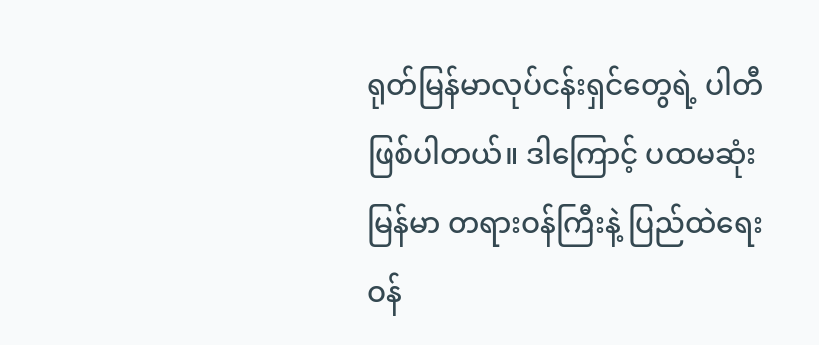ရုတ်မြန်မာလုပ်ငန်းရှင်တွေရဲ့ ပါတီ ဖြစ်ပါတယ်။ ဒါကြောင့် ပထမဆုံး မြန်မာ တရားဝန်ကြီးနဲ့ ပြည်ထဲရေး ဝန်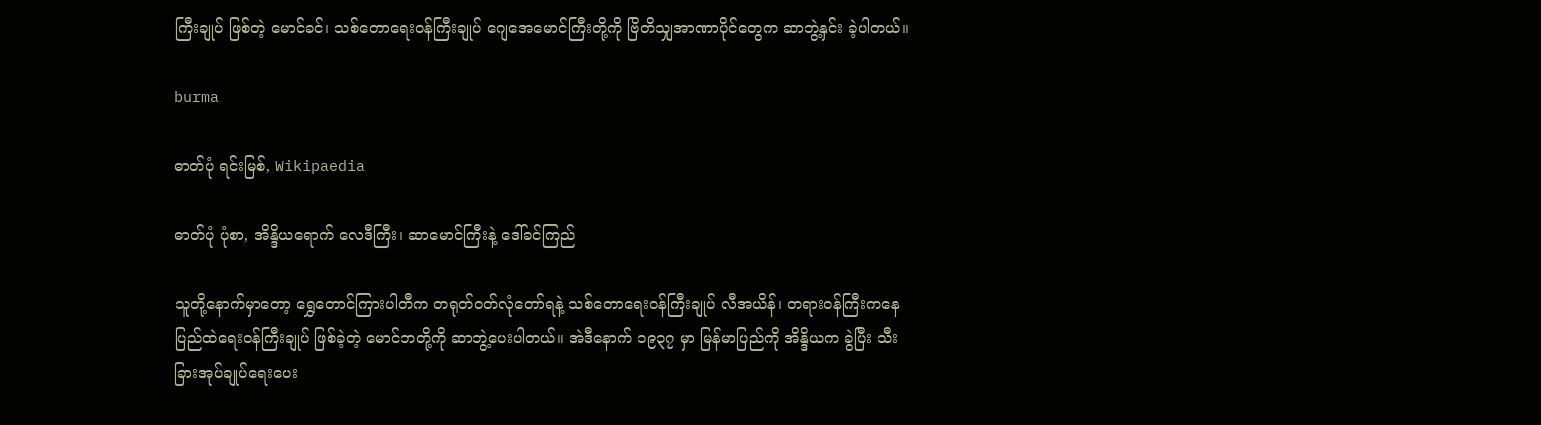ကြီးချုပ် ဖြစ်တဲ့ မောင်ခင်၊ သစ်တောရေးဝန်ကြီးချုပ် ဂျေအေမောင်ကြီးတို့ကို ဗြိတိသျှအာဏာပိုင်တွေက ဆာဘွဲ့နှင်း ခဲ့ပါတယ်။

burma

ဓာတ်ပုံ ရင်းမြစ်, Wikipaedia

ဓာတ်ပုံ ပုံစာ, အိန္ဒိယရောက် လေဒီကြီး၊ ဆာမောင်ကြီးနဲ့ ဒေါ်ခင်ကြည်

သူတို့နောက်မှာတော့ ရွှေတောင်ကြားပါတီက တရုတ်ဝတ်လုံတော်ရနဲ့ သစ်တောရေးဝန်ကြီးချုပ် လီအယိန်၊ တရားဝန်ကြီးကနေ ပြည်ထဲရေးဝန်ကြီးချုပ် ဖြစ်ခဲ့တဲ့ မောင်ဘတို့ကို ဆာဘွဲ့ပေးပါတယ်။ အဲဒီနောက် ၁၉၃၇ မှာ မြန်မာပြည်ကို အိန္ဒိယက ခွဲပြီး သီးခြားအုပ်ချုပ်ရေးပေး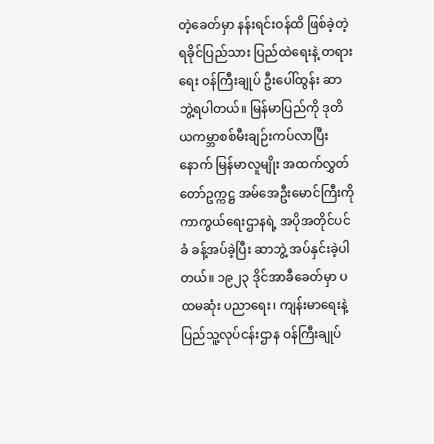တဲ့ခေတ်မှာ နန်းရင်းဝန်ထိ ဖြစ်ခဲ့တဲ့ ရခိုင်ပြည်သား ပြည်ထဲရေးနဲ့ တရားရေး ဝန်ကြီးချုပ် ဦးပေါ်ထွန်း ဆာဘွဲ့ရပါတယ်။ မြန်မာပြည်ကို ဒုတိယကမ္ဘာစစ်မီးချဉ်းကပ်လာပြီးနောက် မြန်မာလူမျိုး အထက်လွှတ်တော်ဥက္ကဋ္ဌ အမ်အေဦးမောင်ကြီးကို ကာကွယ်ရေးဌာနရဲ့ အပိုအတိုင်ပင်ခံ ခန့်အပ်ခဲ့ပြီး ဆာဘွဲ့ အပ်နှင်းခဲ့ပါတယ်။ ၁၉၂၃ ဒိုင်အာခီခေတ်မှာ ပထမဆုံး ပညာရေး၊ ကျန်းမာရေးနဲ့ ပြည်သူ့လုပ်ငန်းဌာန ဝန်ကြီးချုပ်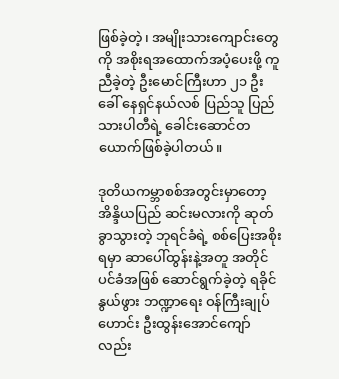ဖြစ်ခဲ့တဲ့၊ အမျိုးသားကျောင်းတွေကို အစိုးရအထောက်အပံ့ပေးဖို့ ကူညီခဲ့တဲ့ ဦးမောင်ကြီးဟာ ၂၁ ဦးခေါ် နေရှင်နယ်လစ် ပြည်သူ ပြည်သားပါတီရဲ့ ခေါင်းဆောင်တယောက်ဖြစ်ခဲ့ပါတယ်။

ဒုတိယကမ္ဘာစစ်အတွင်းမှာတော့ အိန္ဒိယပြည် ဆင်းမလားကို ဆုတ်ခွာသွားတဲ့ ဘုရင်ခံရဲ့ စစ်ပြေးအစိုးရမှာ ဆာပေါ်ထွန်းနဲ့အတူ အတိုင်ပင်ခံအဖြစ် ဆောင်ရွက်ခဲ့တဲ့ ရခိုင်နွယ်ဖွား ဘဏ္ဍာရေး ဝန်ကြီးချုပ်ဟောင်း ဦးထွန်းအောင်ကျော်လည်း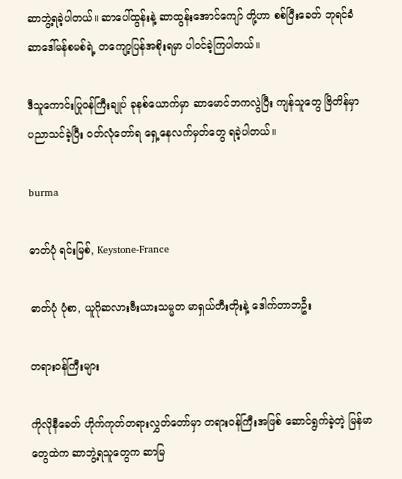ဆာဘွဲ့ရခဲ့ပါတယ်။ ဆာပေါ်ထွန်းနဲ့ ဆာထွန်းအောင်ကျော် တို့ဟာ စစ်ပြီးခေတ် ဘုရင်ခံ ဆာဒေါ်မန်စမစ်ရဲ့ တကျော့ပြန်အစိုးရမှာ ပါဝင်ခဲ့ကြပါတယ်။

ဒီသူကောင်းပြုဝန်ကြီးချုပ် ခုနစ်ယောက်မှာ ဆာမောင်ဘကလွဲပြီး ကျန်သူတွေ ဗြိတိန်မှာ ပညာသင်ခဲ့ပြီး ဝတ်လုံတော်ရ ရှေ့နေလက်မှတ်တွေ ရခဲ့ပါတယ်။

burma

ဓာတ်ပုံ ရင်းမြစ်, Keystone-France

ဓာတ်ပုံ ပုံစာ, ယူဂိုဆလားဗီးယားသမ္မတ မာရှယ်တီးတိုးနဲ့ ဒေါက်တာဘဦး

တရားဝန်ကြီးများ

ကိုလိုနီခေတ် ဟိုက်ကုတ်တရားလွှတ်တော်မှာ တရားဝန်ကြီးအဖြစ် ဆောင်ရွက်ခဲ့တဲ့ မြန်မာတွေထဲက ဆာဘွဲ့ရသူတွေက ဆာမြ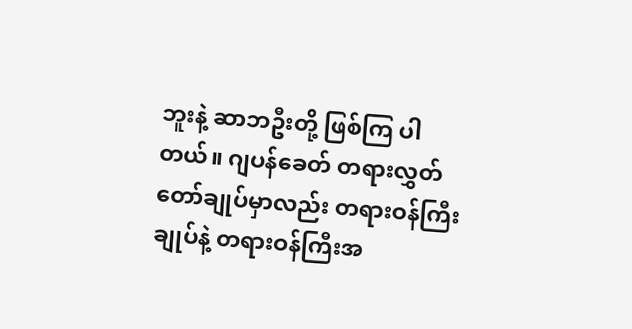ဘူးနဲ့ ဆာဘဦးတို့ ဖြစ်ကြ ပါတယ်။ ဂျပန်ခေတ် တရားလွှတ်တော်ချုပ်မှာလည်း တရားဝန်ကြီးချုပ်နဲ့ တရားဝန်ကြီးအ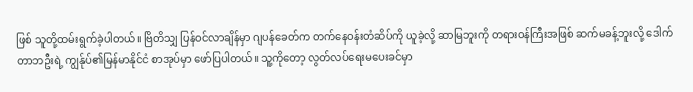ဖြစ် သူတို့ထမ်းရွက်ခဲ့ပါတယ်။ ဗြိတိသျှ ပြန်ဝင်လာချိန်မှာ ဂျပန်ခေတ်က တက်နေဝန်းတံဆိပ်ကို ယူခဲ့လို့ ဆာမြဘူးကို တရားဝန်ကြီးအဖြစ် ဆက်မခန့်ဘူးလို့ ဒေါက်တာဘဦးရဲ့ ကျွန်ုပ်၏မြန်မာနိုင်ငံ စာအုပ်မှာ ဖော်ပြပါတယ်။ သူ့ကိုတော့ လွတ်လပ်ရေးမပေးခင်မှာ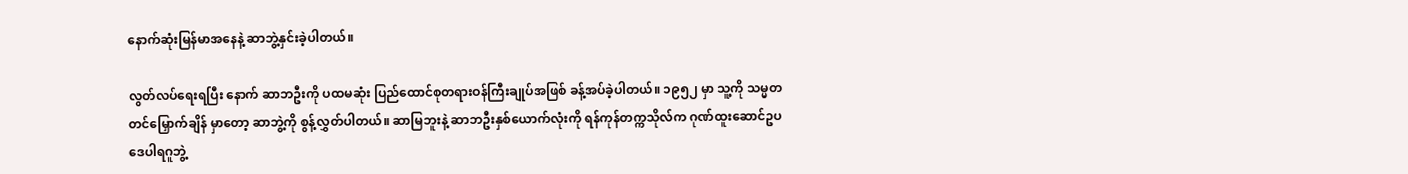နောက်ဆုံးမြန်မာအနေနဲ့ ဆာဘွဲ့နှင်းခဲ့ပါတယ်။

လွတ်လပ်ရေးရပြီး နောက် ဆာဘဦးကို ပထမဆုံး ပြည်ထောင်စုတရားဝန်ကြီးချုပ်အဖြစ် ခန့်အပ်ခဲ့ပါတယ်။ ၁၉၅၂ မှာ သူ့ကို သမ္မတ တင်မြှောက်ချိန် မှာတော့ ဆာဘွဲ့ကို စွန့်လွှတ်ပါတယ်။ ဆာမြဘူးနဲ့ ဆာဘဦးနှစ်ယောက်လုံးကို ရန်ကုန်တက္ကသိုလ်က ဂုဏ်ထူးဆောင်ဥပဒေပါရဂူဘွဲ့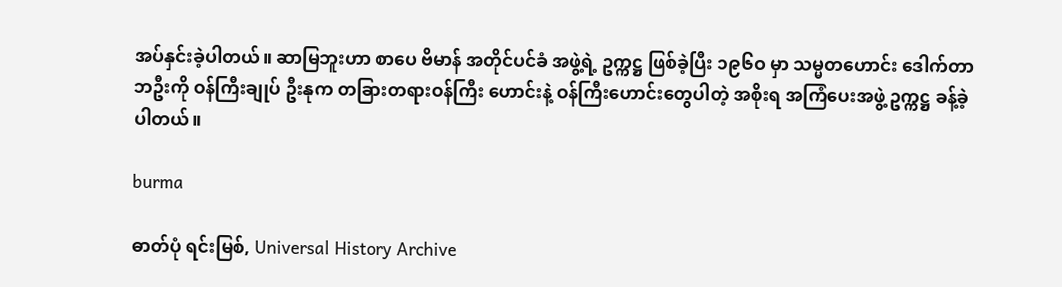အပ်နှင်းခဲ့ပါတယ်။ ဆာမြဘူးဟာ စာပေ ဗိမာန် အတိုင်ပင်ခံ အဖွဲ့ရဲ့ ဥက္ကဋ္ဌ ဖြစ်ခဲ့ပြီး ၁၉၆ဝ မှာ သမ္မတဟောင်း ဒေါက်တာဘဦးကို ဝန်ကြီးချုပ် ဦးနုက တခြားတရားဝန်ကြီး ဟောင်းနဲ့ ဝန်ကြီးဟောင်းတွေပါတဲ့ အစိုးရ အကြံပေးအဖွဲ့ ဥက္ကဋ္ဌ ခန့်ခဲ့ပါတယ်။

burma

ဓာတ်ပုံ ရင်းမြစ်, Universal History Archive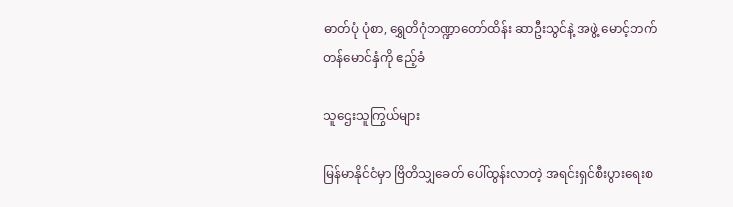ဓာတ်ပုံ ပုံစာ, ရွှေတိဂုံဘဏ္ဍာတော်ထိန်း ဆာဦးသွင်နဲ့ အဖွဲ့ မောင့်ဘက်တန်မောင်နှံကို ဧည့်ခံ

သူဌေးသူကြွယ်များ

မြန်မာနိုင်ငံမှာ ဗြိတိသျှခေတ် ပေါ်ထွန်းလာတဲ့ အရင်းရှင်စီးပွားရေးစ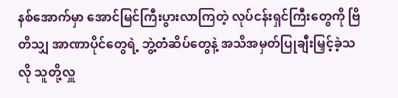နစ်အောက်မှာ အောင်မြင်ကြီးပွားလာကြတဲ့ လုပ်ငန်းရှင်ကြီးတွေကို ဗြိတိသျှ အာဏာပိုင်တွေရဲ့ ဘွဲ့တံဆိပ်တွေနဲ့ အသိအမှတ်ပြုချီးမြှင့်ခဲ့သလို သူတို့လှူ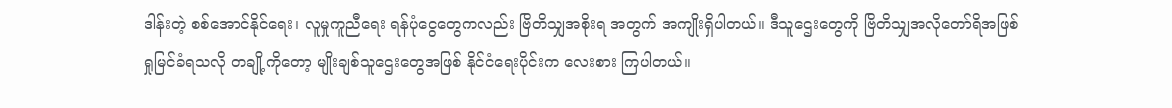ဒါန်းတဲ့ စစ်အောင်နိုင်ရေး၊ လူမှုကူညီရေး ရန်ပုံငွေတွေကလည်း ဗြိတိသျှအစိုးရ အတွက် အကျိုးရှိပါတယ်။ ဒီသူဌေးတွေကို ဗြိတိသျှအလိုတော်ရိအဖြစ် ရှုမြင်ခံရသလို တချို့ကိုတော့ မျိုးချစ်သူဌေးတွေအဖြစ် နိုင်ငံရေးပိုင်းက လေးစား ကြပါတယ်။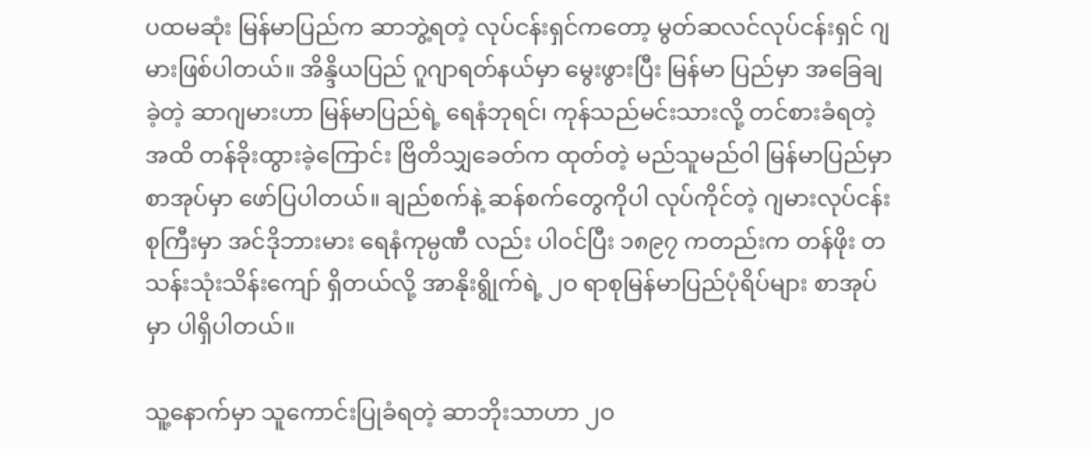ပထမဆုံး မြန်မာပြည်က ဆာဘွဲ့ရတဲ့ လုပ်ငန်းရှင်ကတော့ မွတ်ဆလင်လုပ်ငန်းရှင် ဂျမားဖြစ်ပါတယ်။ အိန္ဒိယပြည် ဂူဂျာရတ်နယ်မှာ မွေးဖွားပြီး မြန်မာ ပြည်မှာ အခြေချခဲ့တဲ့ ဆာဂျမားဟာ မြန်မာပြည်ရဲ့ ရေနံဘုရင်၊ ကုန်သည်မင်းသားလို့ တင်စားခံရတဲ့အထိ တန်ခိုးထွားခဲ့ကြောင်း ဗြိတိသျှခေတ်က ထုတ်တဲ့ မည်သူမည်ဝါ မြန်မာပြည်မှာ စာအုပ်မှာ ဖော်ပြပါတယ်။ ချည်စက်နဲ့ ဆန်စက်တွေကိုပါ လုပ်ကိုင်တဲ့ ဂျမားလုပ်ငန်းစုကြီးမှာ အင်ဒိုဘားမား ရေနံကုမ္ပဏီ လည်း ပါဝင်ပြီး ၁၈၉၇ ကတည်းက တန်ဖိုး တသန်းသုံးသိန်းကျော် ရှိတယ်လို့ အာနိုးရွိုက်ရဲ့ ၂ဝ ရာစုမြန်မာပြည်ပုံရိပ်များ စာအုပ်မှာ ပါရှိပါတယ်။

သူ့နောက်မှာ သူကောင်းပြုခံရတဲ့ ဆာဘိုးသာဟာ ၂ဝ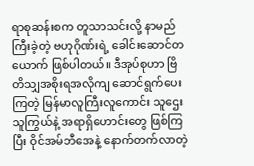ရာစုဆန်းစက တူသာသင်းလို့ နာမည်ကြီးခဲ့တဲ့ ဗဟုဂိုဏ်းရဲ့ ခေါင်းဆောင်တယောက် ဖြစ်ပါတယ်။ ဒီအုပ်စုဟာ ဗြိတိသျှအစိုးရအလိုကျ ဆောင်ရွက်ပေးကြတဲ့ မြန်မာလူကြီးလူကောင်း သူဌေးသူကြွယ်နဲ့ အရာရှိဟောင်းတွေ ဖြစ်ကြပြီး ဝိုင်အမ်ဘီအေနဲ့ နောက်တက်လာတဲ့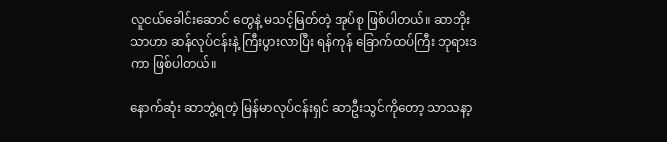လူငယ်ခေါင်းဆောင် တွေနဲ့ မသင့်မြတ်တဲ့ အုပ်စု ဖြစ်ပါတယ်။ ဆာဘိုးသာဟာ ဆန်လုပ်ငန်းနဲ့ ကြီးပွားလာပြီး ရန်ကုန် ခြောက်ထပ်ကြီး ဘုရားဒကာ ဖြစ်ပါတယ်။

နောက်ဆုံး ဆာဘွဲ့ရတဲ့ မြန်မာလုပ်ငန်းရှင် ဆာဦးသွင်ကိုတော့ သာသနာ့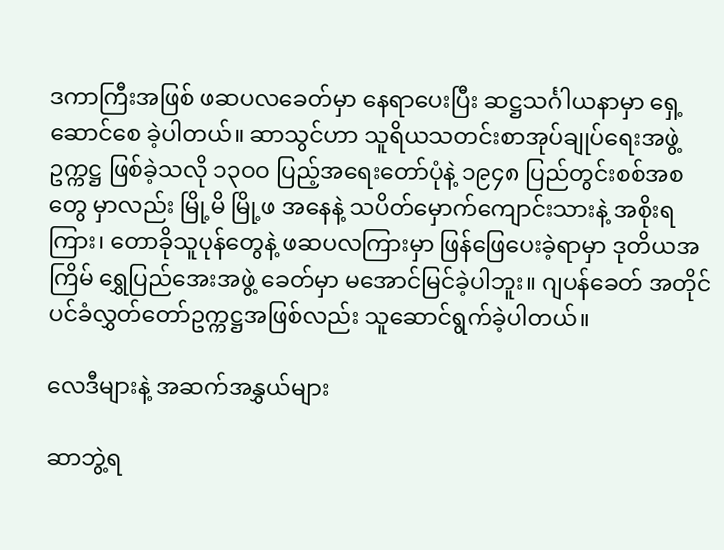ဒကာကြီးအဖြစ် ဖဆပလခေတ်မှာ နေရာပေးပြီး ဆဋ္ဌသင်္ဂါယနာမှာ ရှေ့ဆောင်စေ ခဲ့ပါတယ်။ ဆာသွင်ဟာ သူရိယသတင်းစာအုပ်ချုပ်ရေးအဖွဲ့ ဥက္ကဋ္ဌ ဖြစ်ခဲ့သလို ၁၃ဝဝ ပြည့်အရေးတော်ပုံနဲ့ ၁၉၄၈ ပြည်တွင်းစစ်အစတွေ မှာလည်း မြို့မိ မြို့ဖ အနေနဲ့ သပိတ်မှောက်ကျောင်းသားနဲ့ အစိုးရကြား၊ တောခိုသူပုန်တွေနဲ့ ဖဆပလကြားမှာ ဖြန်ဖြေပေးခဲ့ရာမှာ ဒုတိယအကြိမ် ရွှေပြည်အေးအဖွဲ့ ခေတ်မှာ မအောင်မြင်ခဲ့ပါဘူး။ ဂျပန်ခေတ် အတိုင်ပင်ခံလွှတ်တော်ဥက္ကဋ္ဌအဖြစ်လည်း သူဆောင်ရွက်ခဲ့ပါတယ်။

လေဒီများနဲ့ အဆက်အနွှယ်များ

ဆာဘွဲ့ရ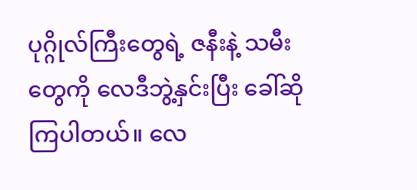ပုဂ္ဂိုလ်ကြီးတွေရဲ့ ဇနီးနဲ့ သမီးတွေကို လေဒီဘွဲ့နှင်းပြီး ခေါ်ဆိုကြပါတယ်။ လေ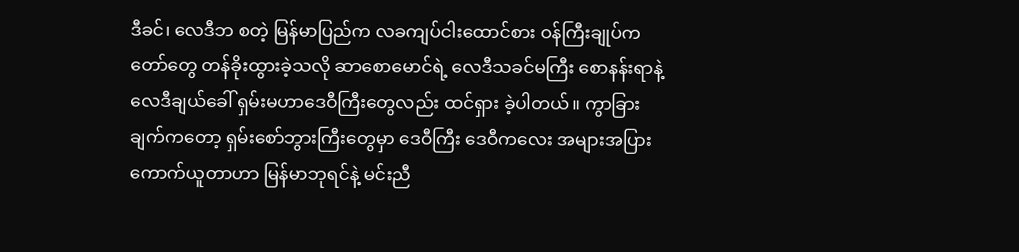ဒီခင်၊ လေဒီဘ စတဲ့ မြန်မာပြည်က လခကျပ်ငါးထောင်စား ဝန်ကြီးချုပ်ကတော်တွေ တန်ခိုးထွားခဲ့သလို ဆာစောမောင်ရဲ့ လေဒီသခင်မကြီး စောနန်းရာနဲ့ လေဒီချယ်ခေါ် ရှမ်းမဟာဒေဝီကြီးတွေလည်း ထင်ရှား ခဲ့ပါတယ်။ ကွာခြားချက်ကတော့ ရှမ်းစော်ဘွားကြီးတွေမှာ ဒေဝီကြီး ဒေဝီကလေး အများအပြား ကောက်ယူတာဟာ မြန်မာဘုရင်နဲ့ မင်းညီ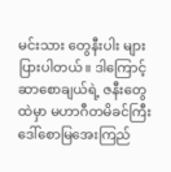မင်းသား တွေနီးပါး များပြားပါတယ်။ ဒါကြောင့် ဆာစောချယ်ရဲ့ ဇနီးတွေထဲမှာ မဟာဂီတမိခင်ကြီး ဒေါ်စောမြအေးကြည်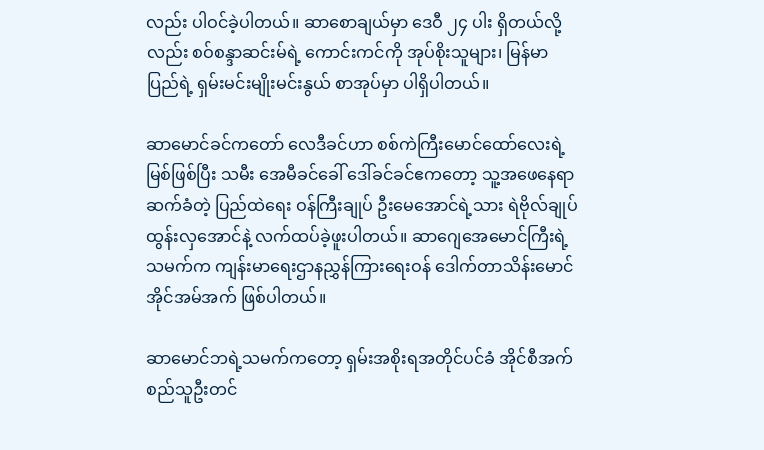လည်း ပါဝင်ခဲ့ပါတယ်။ ဆာစောချယ်မှာ ဒေဝီ ၂၄ ပါး ရှိတယ်လို့လည်း စဝ်စန္ဒာဆင်းမ်ရဲ့ ကောင်းကင်ကို အုပ်စိုးသူများ၊ မြန်မာပြည်ရဲ့ ရှမ်းမင်းမျိုးမင်းနွယ် စာအုပ်မှာ ပါရှိပါတယ်။

ဆာမောင်ခင်ကတော် လေဒီခင်ဟာ စစ်ကဲကြီးမောင်ထော်လေးရဲ့မြစ်ဖြစ်ပြီး သမီး အေမီခင်ခေါ် ဒေါ်ခင်ခင်ဧကတော့ သူ့အဖေနေရာဆက်ခံတဲ့ ပြည်ထဲရေး ဝန်ကြီးချုပ် ဦးမေအောင်ရဲ့သား ရဲဗိုလ်ချုပ်ထွန်းလှအောင်နဲ့ လက်ထပ်ခဲ့ဖူးပါတယ်။ ဆာဂျေအေမောင်ကြီးရဲ့သမက်က ကျန်းမာရေးဌာနညွှန်ကြားရေးဝန် ဒေါက်တာသိန်းမောင် အိုင်အမ်အက် ဖြစ်ပါတယ်။

ဆာမောင်ဘရဲ့သမက်ကတော့ ရှမ်းအစိုးရအတိုင်ပင်ခံ အိုင်စီအက် စည်သူဦးတင်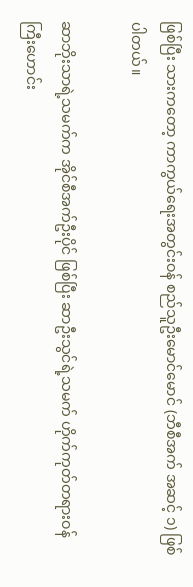ဖြစ်ပြီး သားကတော့ ကာကွယ်ရေးအတွင်းဝန် စည်သူဦးမောင်မောင် (ဘီစီအက် အဆင့် ၁) ဖြစ်ပါတယ်။

ဆာဘိုးသာရဲ့သမက်က အိုင်စီအက်ဦးပိုင် ဖြစ်ပြီး ဆာဦးသွင်ရဲ့သမက် ဟိုက်ကုတ်တရားဝန်ကြီးဟောင်း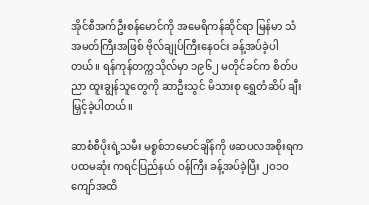အိုင်စီအက်ဦးစန်မောင်ကို အမေရိကန်ဆိုင်ရာ မြန်မာ သံအမတ်ကြီးအဖြစ် ဗိုလ်ချုပ်ကြီးနေဝင်း ခန့်အပ်ခဲ့ပါတယ်။ ရန်ကုန်တက္ကသိုလ်မှာ ၁၉၆၂ မတိုင်ခင်က စိတ်ပညာ ထူးချွန်သူတွေကို ဆာဦးသွင် မိသားစု ရွှေတံဆိပ် ချီးမြှင့်ခဲ့ပါတယ်။

ဆာစံစီပိုးရဲ့သမီး မစ္စစ်ဘမောင်ချိန်ကို ဖဆပလအစိုးရက ပထမဆုံး ကရင်ပြည်နယ် ဝန်ကြီး ခန့်အပ်ခဲ့ပြီး ၂ဝ၁ဝ ကျော်အထိ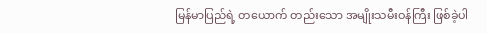မြန်မာပြည်ရဲ့ တယောက် တည်းသော အမျိုးသမီးဝန်ကြီး ဖြစ်ခဲ့ပါ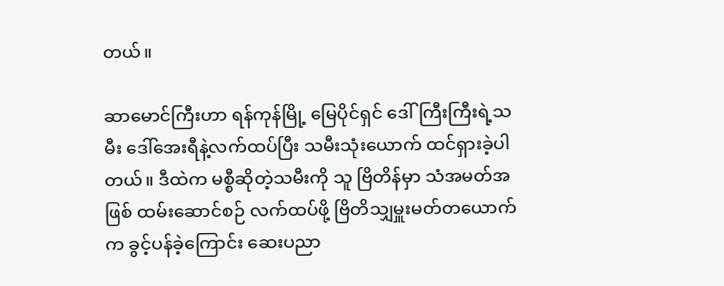တယ်။

ဆာမောင်ကြီးဟာ ရန်ကုန်မြို့ မြေပိုင်ရှင် ဒေါ်ကြီးကြီးရဲ့သမီး ဒေါ်အေးရီနဲ့လက်ထပ်ပြီး သမီးသုံးယောက် ထင်ရှားခဲ့ပါတယ်။ ဒီထဲက မစ္စီဆိုတဲ့သမီးကို သူ ဗြိတိန်မှာ သံအမတ်အဖြစ် ထမ်းဆောင်စဉ် လက်ထပ်ဖို့ ဗြိတိသျှမှူးမတ်တယောက်က ခွင့်ပန်ခဲ့ကြောင်း ဆေးပညာ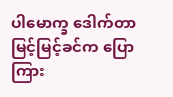ပါမောက္ခ ဒေါက်တာမြင့်မြင့်ခင်က ပြောကြား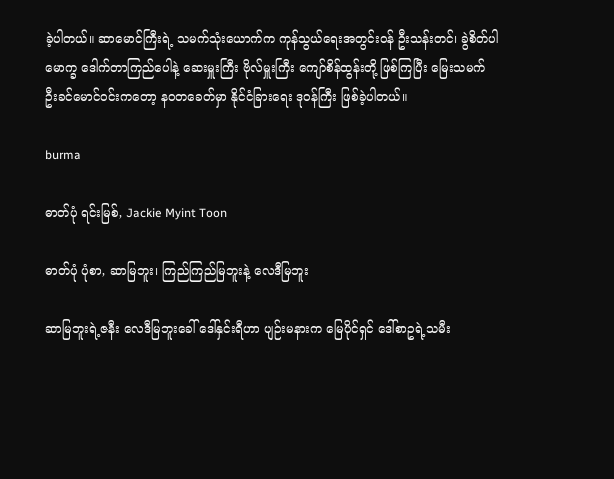ခဲ့ပါတယ်။ ဆာမောင်ကြီးရဲ့ သမက်သုံးယောက်က ကုန်သွယ်ရေးအတွင်းဝန် ဦးသန်းတင်၊ ခွဲစိတ်ပါမောက္ခ ဒေါက်တာကြည်ပေါနဲ့ ဆေးမှူးကြီး ဗိုလ်မှူးကြီး ကျော်စိန်ထွန်းတို့ ဖြစ်ကြပြီး မြေးသမက် ဦးခင်မောင်ဝင်းကတော့ နဝတခေတ်မှာ နိုင်ငံခြားရေး ဒုဝန်ကြီး ဖြစ်ခဲ့ပါတယ်။

burma

ဓာတ်ပုံ ရင်းမြစ်, Jackie Myint Toon

ဓာတ်ပုံ ပုံစာ, ဆာမြဘူး၊ ကြည်ကြည်မြဘူးနဲ့ လေဒီမြဘူး

ဆာမြဘူးရဲ့ဇနီး လေဒီမြဘူးခေါ် ဒေါ်နှင်းရီဟာ ပျဉ်းမနားက မြေပိုင်ရှင် ဒေါ်စာဥရဲ့သမီး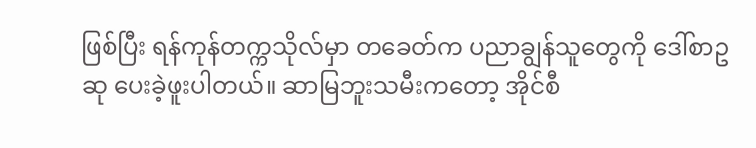ဖြစ်ပြီး ရန်ကုန်တက္ကသိုလ်မှာ တခေတ်က ပညာချွန်သူတွေကို ဒေါ်စာဥဆု ပေးခဲ့ဖူးပါတယ်။ ဆာမြဘူးသမီးကတော့ အိုင်စီ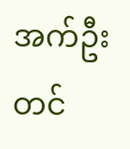အက်ဦးတင်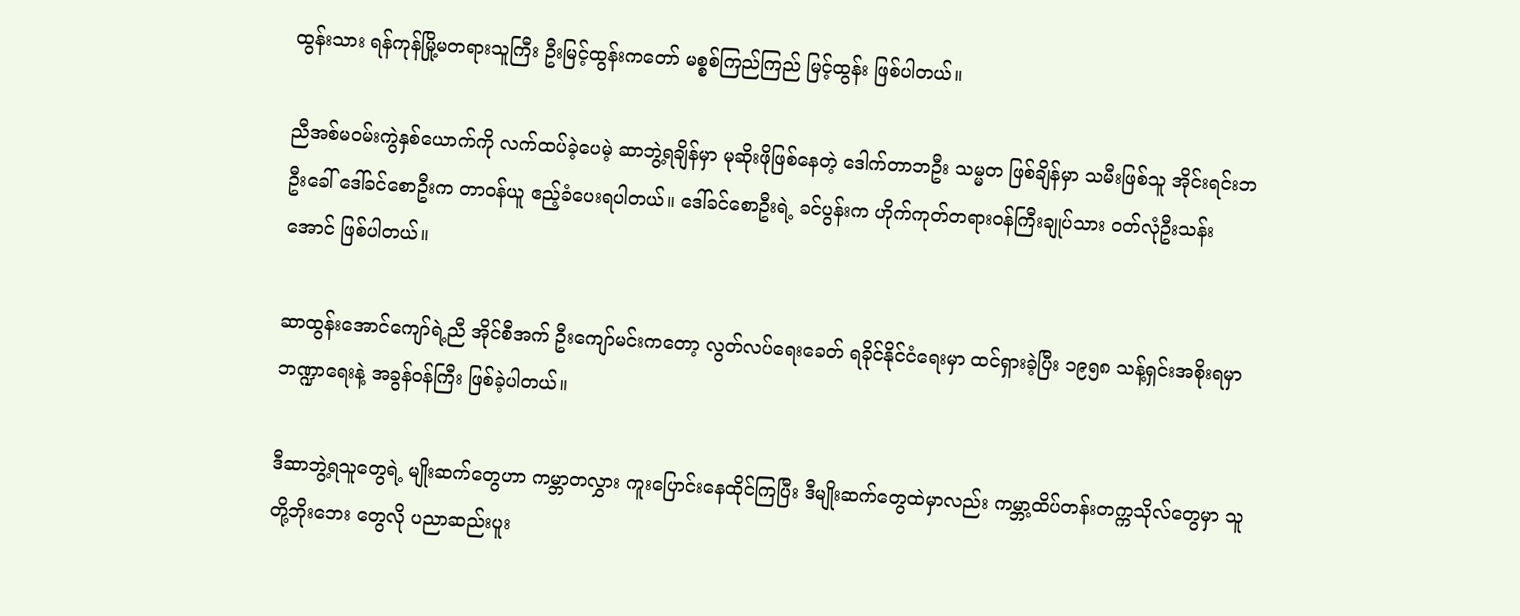ထွန်းသား ရန်ကုန်မြို့မတရားသူကြီး ဦးမြင့်ထွန်းကတော် မစ္စစ်ကြည်ကြည် မြင့်ထွန်း ဖြစ်ပါတယ်။

ညီအစ်မဝမ်းကွဲနှစ်ယောက်ကို လက်ထပ်ခဲ့ပေမဲ့ ဆာဘွဲ့ရချိန်မှာ မုဆိုးဖိုဖြစ်နေတဲ့ ဒေါက်တာဘဦး သမ္မတ ဖြစ်ချိန်မှာ သမီးဖြစ်သူ အိုင်းရင်းဘဦးခေါ် ဒေါ်ခင်စောဦးက တာဝန်ယူ ဧည့်ခံပေးရပါတယ်။ ဒေါ်ခင်စောဦးရဲ့ ခင်ပွန်းက ဟိုက်ကုတ်တရားဝန်ကြီးချုပ်သား ဝတ်လုံဦးသန်းအောင် ဖြစ်ပါတယ်။

ဆာထွန်းအောင်ကျော်ရဲ့ညီ အိုင်စီအက် ဦးကျော်မင်းကတော့ လွတ်လပ်ရေးခေတ် ရခိုင်နိုင်ငံရေးမှာ ထင်ရှားခဲ့ပြီး ၁၉၅၈ သန့်ရှင်းအစိုးရမှာ ဘဏ္ဍာရေးနဲ့ အခွန်ဝန်ကြီး ဖြစ်ခဲ့ပါတယ်။

ဒီဆာဘွဲ့ရသူတွေရဲ့ မျိုးဆက်တွေဟာ ကမ္ဘာတလွှား ကူးပြောင်းနေထိုင်ကြပြီး ဒီမျိုးဆက်တွေထဲမှာလည်း ကမ္ဘာ့ထိပ်တန်းတက္ကသိုလ်တွေမှာ သူတို့ဘိုးဘေး တွေလို ပညာဆည်းပူး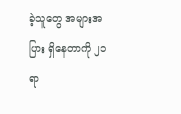ခဲ့သူတွေ အများအပြား ရှိနေတာကို ၂၁ ရာ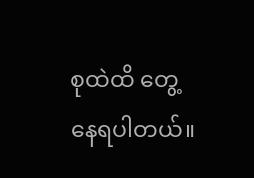စုထဲထိ တွေ့နေရပါတယ်။